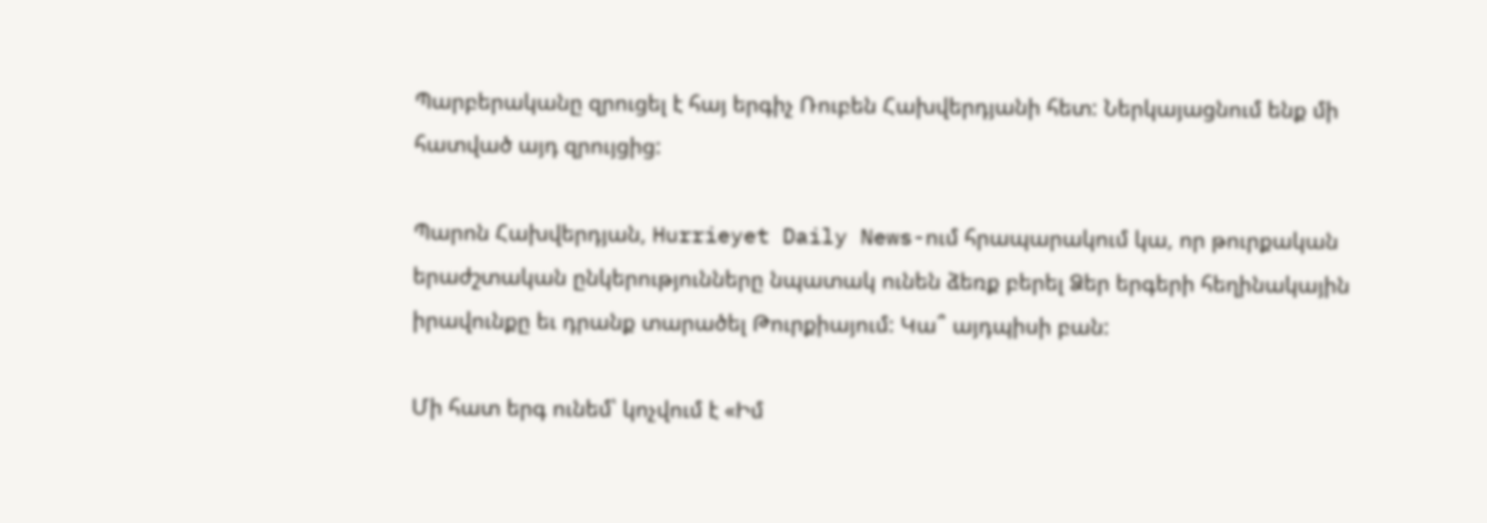Պարբերականը զրուցել է հայ երգիչ Ռուբեն Հախվերդյանի հետ: Ներկայացնում ենք մի հատված այդ զրույցից:

Պարոն Հախվերդյան, Hurrieyet Daily News-ում հրապարակում կա, որ թուրքական երաժշտական ընկերությունները նպատակ ունեն ձեռք բերել Ձեր երգերի հեղինակային իրավունքը եւ դրանք տարածել Թուրքիայում: Կա՞ այդպիսի բան:

Մի հատ երգ ունեմ՝ կոչվում է «Իմ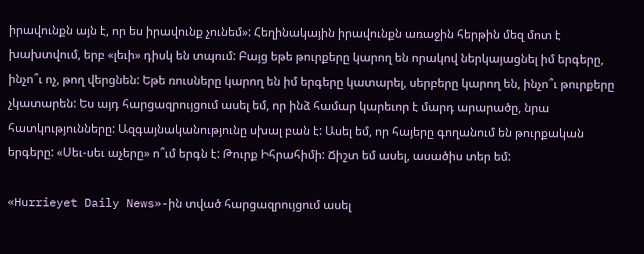իրավունքն այն է, որ ես իրավունք չունեմ»: Հեղինակային իրավունքն առաջին հերթին մեզ մոտ է խախտվում, երբ «լեւի» դիսկ են տպում: Բայց եթե թուրքերը կարող են որակով ներկայացնել իմ երգերը, ինչո՞ւ ոչ, թող վերցնեն: Եթե ռուսները կարող են իմ երգերը կատարել, սերբերը կարող են, ինչո՞ւ թուրքերը չկատարեն: Ես այդ հարցազրույցում ասել եմ, որ ինձ համար կարեւոր է մարդ արարածը, նրա հատկությունները: Ազգայնականությունը սխալ բան է: Ասել եմ, որ հայերը գողանում են թուրքական երգերը: «Սեւ-սեւ աչերը» ո՞ւմ երգն է: Թուրք Իհրահիմի: Ճիշտ եմ ասել, ասածիս տեր եմ:

«Hurrieyet Daily News»-ին տված հարցազրույցում ասել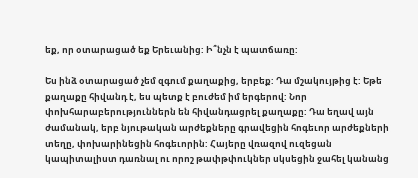եք, որ օտարացած եք Երեւանից: Ի՞նչն է պատճառը:

Ես ինձ օտարացած չեմ զգում քաղաքից, երբեք: Դա մշակույթից է: Եթե քաղաքը հիվանդ է, ես պետք է բուժեմ իմ երգերով: Նոր փոխհարաբերություններն են հիվանդացրել քաղաքը: Դա եղավ այն ժամանակ, երբ նյութական արժեքները գրավեցին հոգեւոր արժեքների տեղը, փոխարինեցին հոգեւորին: Հայերը վռազով ուզեցան կապիտալիստ դառնալ ու որոշ թափթփուկներ սկսեցին ջահել կանանց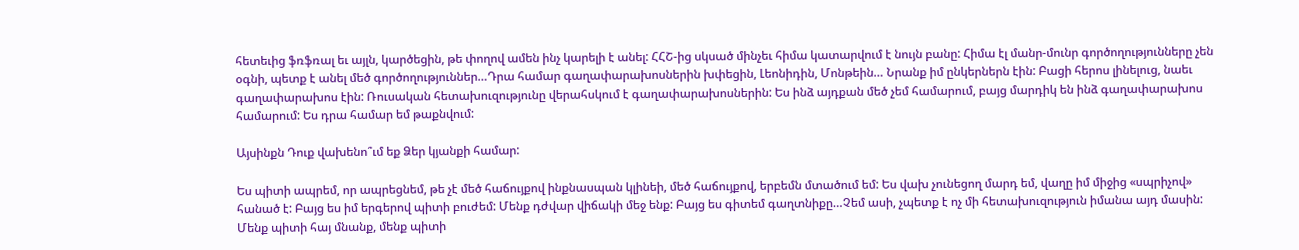հետեւից ֆռֆռալ եւ այլն, կարծեցին, թե փողով ամեն ինչ կարելի է անել: ՀՀՇ-ից սկսած մինչեւ հիմա կատարվում է նույն բանը: Հիմա էլ մանր-մունր գործողությունները չեն օգնի, պետք է անել մեծ գործողություններ…Դրա համար գաղափարախոսներին խփեցին, Լեոնիդին, Մոնթեին… Նրանք իմ ընկերներն էին: Բացի հերոս լինելուց, նաեւ գաղափարախոս էին: Ռուսական հետախուզությունը վերահսկում է գաղափարախոսներին: Ես ինձ այդքան մեծ չեմ համարում, բայց մարդիկ են ինձ գաղափարախոս համարում: Ես դրա համար եմ թաքնվում:

Այսինքն Դուք վախենո՞ւմ եք Ձեր կյանքի համար:

Ես պիտի ապրեմ, որ ապրեցնեմ, թե չէ մեծ հաճույքով ինքնասպան կլինեի, մեծ հաճույքով, երբեմն մտածում եմ: Ես վախ չունեցող մարդ եմ, վաղը իմ միջից «սպրիչով» հանած է: Բայց ես իմ երգերով պիտի բուժեմ: Մենք դժվար վիճակի մեջ ենք: Բայց ես գիտեմ գաղտնիքը…Չեմ ասի, չպետք է ոչ մի հետախուզություն իմանա այդ մասին: Մենք պիտի հայ մնանք, մենք պիտի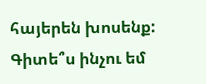հայերեն խոսենք: Գիտե՞ս ինչու եմ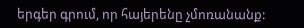երգեր գրում, որ հայերենը չմոռանանք: